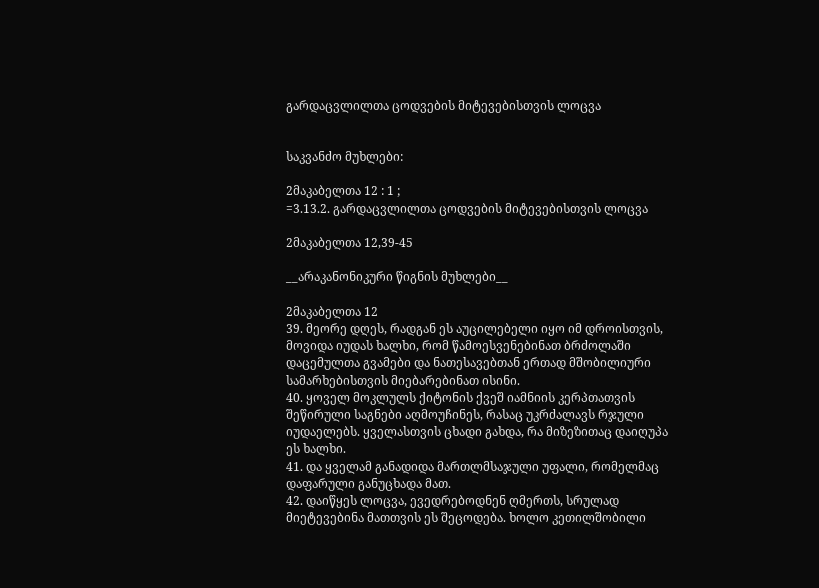გარდაცვლილთა ცოდვების მიტევებისთვის ლოცვა


საკვანძო მუხლები:

2მაკაბელთა 12 : 1 ;
=3.13.2. გარდაცვლილთა ცოდვების მიტევებისთვის ლოცვა

2მაკაბელთა 12,39-45

__არაკანონიკური წიგნის მუხლები__

2მაკაბელთა 12
39. მეორე დღეს, რადგან ეს აუცილებელი იყო იმ დროისთვის, მოვიდა იუდას ხალხი, რომ წამოესვენებინათ ბრძოლაში დაცემულთა გვამები და ნათესავებთან ერთად მშობილიური სამარხებისთვის მიებარებინათ ისინი.
40. ყოველ მოკლულს ქიტონის ქვეშ იამნიის კერპთათვის შეწირული საგნები აღმოუჩინეს, რასაც უკრძალავს რჯული იუდაელებს. ყველასთვის ცხადი გახდა, რა მიზეზითაც დაიღუპა ეს ხალხი.
41. და ყველამ განადიდა მართლმსაჯული უფალი, რომელმაც დაფარული განუცხადა მათ.
42. დაიწყეს ლოცვა, ევედრებოდნენ ღმერთს, სრულად მიეტევებინა მათთვის ეს შეცოდება. ხოლო კეთილშობილი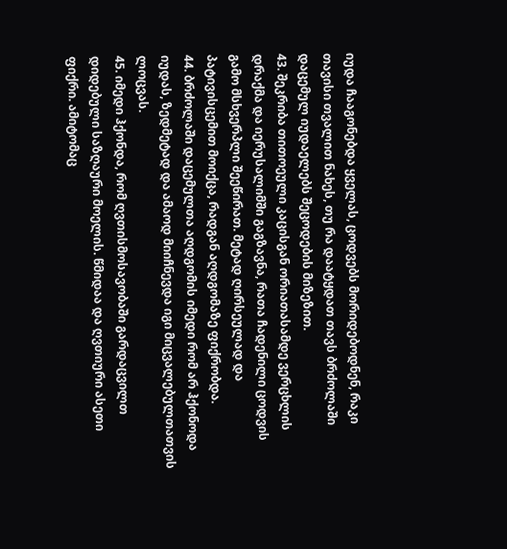იუდა ჩააგონებდა ყველას, ცოდვებს მორიდებოდნენ, რაკი თავისი თვალით ნახეს, თუ რა დაატყდათ თავს ბრძოლაში დაცემულ იუდაელებს შეცოდების მიზეზით.
43. შეკრიბა თითოეული კაცისგან ორიათასამდე ვერცხლის დრაქმა და იერუსალიმში გაგზავნა, რათა ჩადენილი ცოდვის გამო მსხვერპლი შეეწირათ. მეტად ღირსეულად და პატივისცემით მოიქცა, რადგან აღდგომაზე ფიქრობდა.
44. ბრძოლაში დაცემულთა აღდგომის იმედი რომ არ ჰქონოდა იუდას, ზედმეტად და ამაოდ მიიჩნევდა იგი მიცვალებულთათვის ლოცვას.
45. იმედი ჰქონდა, რომ ღვთისმოსავობაში გარდაცვილთ დიდებული საზღაური მოელის. წმიდაა და ღვთიური ასეთი ფიქრი. ამიტომაც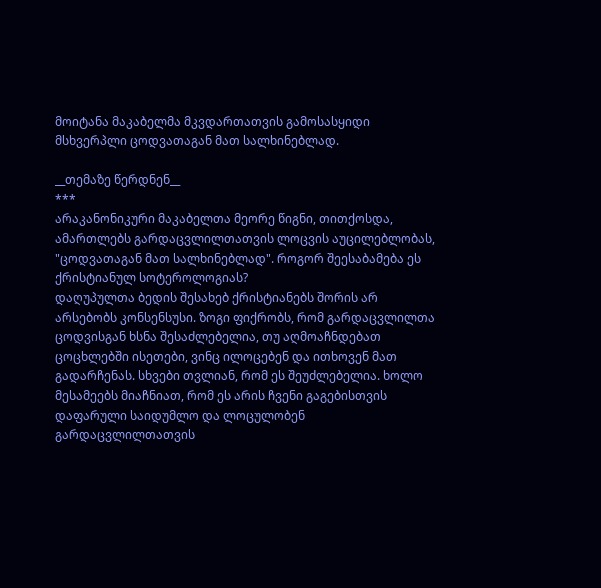მოიტანა მაკაბელმა მკვდართათვის გამოსასყიდი მსხვერპლი ცოდვათაგან მათ სალხინებლად.

__თემაზე წერდნენ__
***
არაკანონიკური მაკაბელთა მეორე წიგნი, თითქოსდა, ამართლებს გარდაცვლილთათვის ლოცვის აუცილებლობას, "ცოდვათაგან მათ სალხინებლად". როგორ შეესაბამება ეს ქრისტიანულ სოტეროლოგიას?
დაღუპულთა ბედის შესახებ ქრისტიანებს შორის არ არსებობს კონსენსუსი. ზოგი ფიქრობს, რომ გარდაცვლილთა ცოდვისგან ხსნა შესაძლებელია, თუ აღმოაჩნდებათ ცოცხლებში ისეთები, ვინც ილოცებენ და ითხოვენ მათ გადარჩენას. სხვები თვლიან, რომ ეს შეუძლებელია. ხოლო მესამეებს მიაჩნიათ, რომ ეს არის ჩვენი გაგებისთვის დაფარული საიდუმლო და ლოცულობენ გარდაცვლილთათვის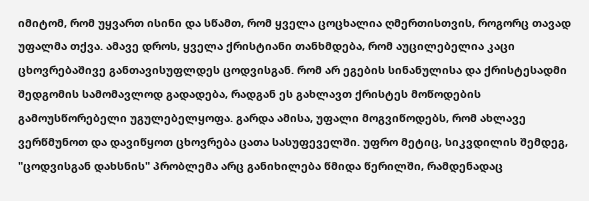იმიტომ, რომ უყვართ ისინი და სწამთ, რომ ყველა ცოცხალია ღმერთისთვის, როგორც თავად უფალმა თქვა. ამავე დროს, ყველა ქრისტიანი თანხმდება, რომ აუცილებელია კაცი ცხოვრებაშივე განთავისუფლდეს ცოდვისგან. რომ არ ეგების სინანულისა და ქრისტესადმი შედგომის სამომავლოდ გადადება, რადგან ეს გახლავთ ქრისტეს მოწოდების გამოუსწორებელი უგულებელყოფა. გარდა ამისა, უფალი მოგვიწოდებს, რომ ახლავე ვერწმუნოთ და დავიწყოთ ცხოვრება ცათა სასუფეველში. უფრო მეტიც, სიკვდილის შემდეგ, "ცოდვისგან დახსნის" პრობლემა არც განიხილება წმიდა წერილში, რამდენადაც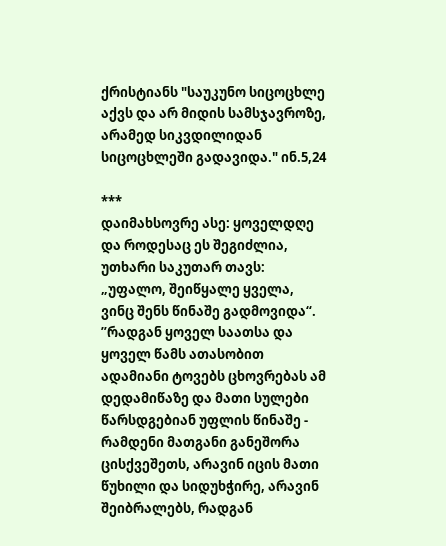ქრისტიანს "საუკუნო სიცოცხლე აქვს და არ მიდის სამსჯავროზე, არამედ სიკვდილიდან სიცოცხლეში გადავიდა." ინ.5,24

***
დაიმახსოვრე ასე: ყოველდღე და როდესაც ეს შეგიძლია, უთხარი საკუთარ თავს: „უფალო, შეიწყალე ყველა, ვინც შენს წინაშე გადმოვიდა“. ”რადგან ყოველ საათსა და ყოველ წამს ათასობით ადამიანი ტოვებს ცხოვრებას ამ დედამიწაზე და მათი სულები წარსდგებიან უფლის წინაშე - რამდენი მათგანი განეშორა ცისქვეშეთს, არავინ იცის მათი წუხილი და სიდუხჭირე, არავინ შეიბრალებს, რადგან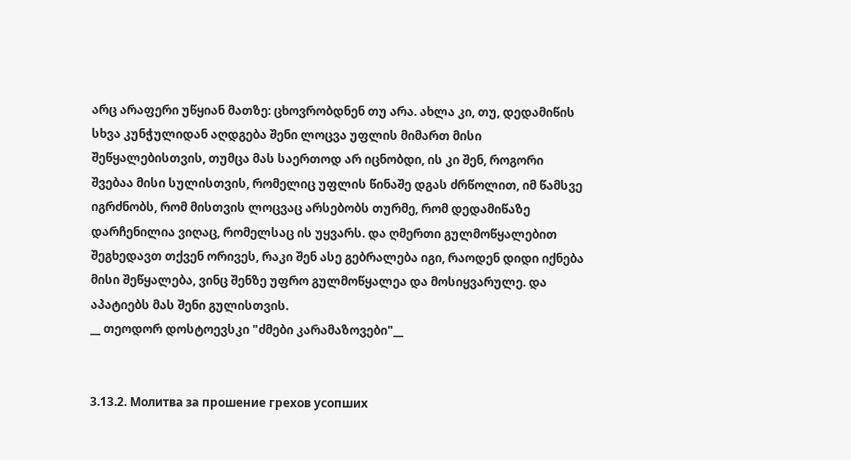არც არაფერი უწყიან მათზე: ცხოვრობდნენ თუ არა. ახლა კი, თუ, დედამიწის სხვა კუნჭულიდან აღდგება შენი ლოცვა უფლის მიმართ მისი შეწყალებისთვის, თუმცა მას საერთოდ არ იცნობდი, ის კი შენ, როგორი შვებაა მისი სულისთვის, რომელიც უფლის წინაშე დგას ძრწოლით, იმ წამსვე იგრძნობს, რომ მისთვის ლოცვაც არსებობს თურმე, რომ დედამიწაზე დარჩენილია ვიღაც, რომელსაც ის უყვარს. და ღმერთი გულმოწყალებით შეგხედავთ თქვენ ორივეს, რაკი შენ ასე გებრალება იგი, რაოდენ დიდი იქნება მისი შეწყალება, ვინც შენზე უფრო გულმოწყალეა და მოსიყვარულე. და აპატიებს მას შენი გულისთვის.
__ თეოდორ დოსტოევსკი "ძმები კარამაზოვები"__


3.13.2. Молитва за прошение грехов усопших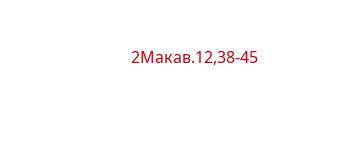2Макав.12,38-45